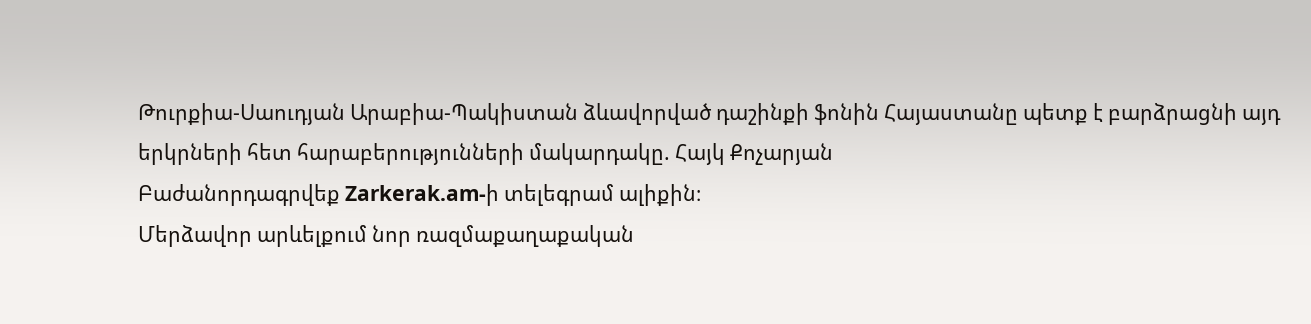Թուրքիա-Սաուդյան Արաբիա-Պակիստան ձևավորված դաշինքի ֆոնին Հայաստանը պետք է բարձրացնի այդ երկրների հետ հարաբերությունների մակարդակը. Հայկ Քոչարյան
Բաժանորդագրվեք Zarkerak.am-ի տելեգրամ ալիքին։
Մերձավոր արևելքում նոր ռազմաքաղաքական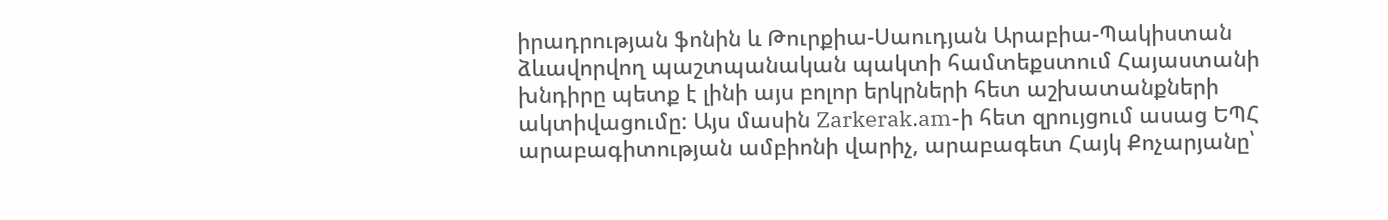իրադրության ֆոնին և Թուրքիա-Սաուդյան Արաբիա-Պակիստան ձևավորվող պաշտպանական պակտի համտեքստում Հայաստանի խնդիրը պետք է լինի այս բոլոր երկրների հետ աշխատանքների ակտիվացումը: Այս մասին Zarkerak.am-ի հետ զրույցում ասաց ԵՊՀ արաբագիտության ամբիոնի վարիչ, արաբագետ Հայկ Քոչարյանը՝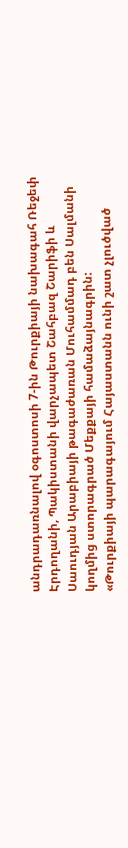անդրադառնալով օգոստոսի 7-ին Թուրքիայի նախագահ Ռեջեփ Էրդողանի, Պակիստանի վարչապետ Շահբազ Շարիֆի և Սաուդյան Արաբիայի թագաժառան Մուհամմադ բեն Սալմանի կողմից ստորագրած Մեքքայի համաձայնագրին:
«Թուրքիայի պարագայում Հայաստանն ունի շատ չլուծված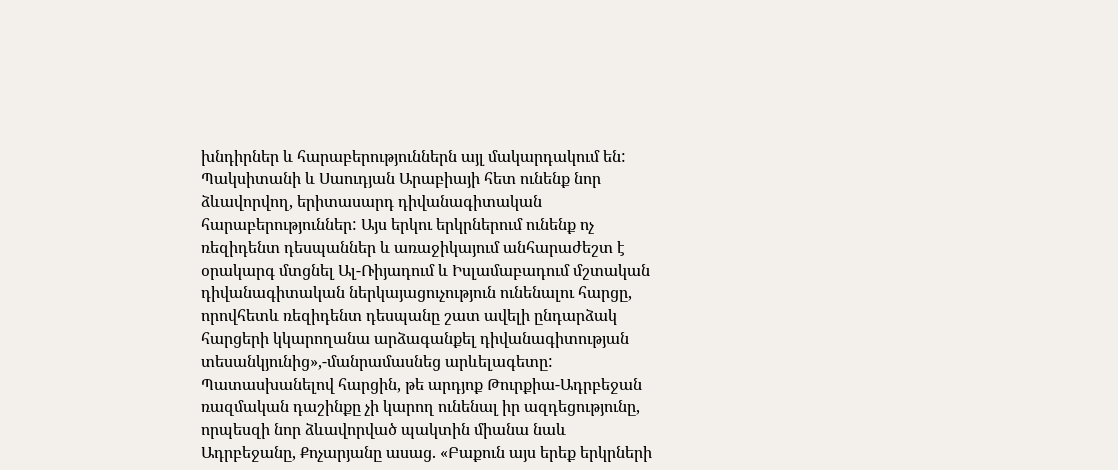խնդիրներ և հարաբերություններն այլ մակարդակում են: Պակսիտանի և Սաուդյան Արաբիայի հետ ունենք նոր ձևավորվող, երիտասարդ դիվանագիտական հարաբերություններ: Այս երկու երկրներում ունենք ոչ ռեզիդենտ դեսպաններ և առաջիկայում անհարաժեշտ է օրակարգ մտցնել Ալ-Ռիյադում և Իսլամաբադում մշտական դիվանագիտական ներկայացուչություն ունենալու հարցը, որովհետև ռեզիդենտ դեսպանը շատ ավելի ընդարձակ հարցերի կկարողանա արձագանքել դիվանագիտության տեսանկյունից»,-մանրամասնեց արևելագետը:
Պատասխանելով հարցին, թե արդյոք Թուրքիա-Ադրբեջան ռազմական դաշինքը չի կարող ունենալ իր ազդեցությունը, որպեսզի նոր ձևավորված պակտին միանա նաև Ադրբեջանը, Քոչարյանը ասաց. «Բաքուն այս երեք երկրների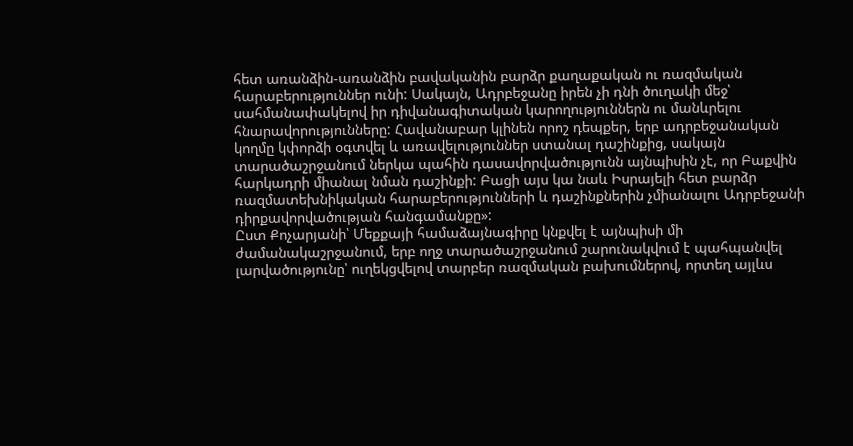հետ առանձին-առանձին բավականին բարձր քաղաքական ու ռազմական հարաբերություններ ունի: Սակայն, Ադրբեջանը իրեն չի դնի ծուղակի մեջ՝ սահմանափակելով իր դիվանագիտական կարողություններն ու մանևրելու հնարավորությունները: Հավանաբար կլինեն որոշ դեպքեր, երբ ադրբեջանական կողմը կփորձի օգտվել և առավելություններ ստանալ դաշինքից, սակայն տարածաշրջանում ներկա պահին դասավորվածությունն այնպիսին չէ, որ Բաքվին հարկադրի միանալ նման դաշինքի: Բացի այս կա նաև Իսրայելի հետ բարձր ռազմատեխնիկական հարաբերությունների և դաշինքներին չմիանալու Ադրբեջանի դիրքավորվածության հանգամանքը»:
Ըստ Քոչարյանի՝ Մեքքայի համաձայնագիրը կնքվել է այնպիսի մի ժամանակաշրջանում, երբ ողջ տարածաշրջանում շարունակվում է պահպանվել լարվածությունը՝ ուղեկցվելով տարբեր ռազմական բախումներով, որտեղ այլևս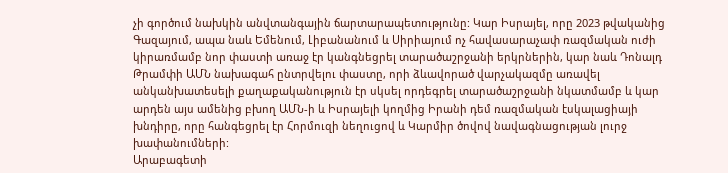չի գործում նախկին անվտանգային ճարտարապետությունը: Կար Իսրայել, որը 2023 թվականից Գազայում, ապա նաև Եմենում, Լիբանանում և Սիրիայում ոչ հավասարաչափ ռազմական ուժի կիրառմամբ նոր փաստի առաջ էր կանգնեցրել տարածաշրջանի երկրներին, կար նաև Դոնալդ Թրամփի ԱՄՆ նախագահ ընտրվելու փաստը, որի ձևավորած վարչակազմը առավել անկանխատեսելի քաղաքականություն էր սկսել որդեգրել տարածաշրջանի նկատմամբ և կար արդեն այս ամենից բխող ԱՄՆ-ի և Իսրայելի կողմից Իրանի դեմ ռազմական էսկալացիայի խնդիրը, որը հանգեցրել էր Հորմուզի նեղուցով և Կարմիր ծովով նավագնացության լուրջ խափանումների:
Արաբագետի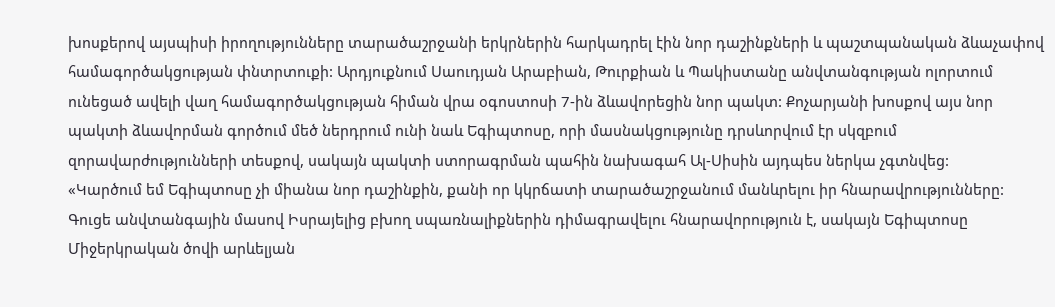խոսքերով այսպիսի իրողությունները տարածաշրջանի երկրներին հարկադրել էին նոր դաշինքների և պաշտպանական ձևաչափով համագործակցության փնտրտուքի: Արդյուքնում Սաուդյան Արաբիան, Թուրքիան և Պակիստանը անվտանգության ոլորտում ունեցած ավելի վաղ համագործակցության հիման վրա օգոստոսի 7-ին ձևավորեցին նոր պակտ: Քոչարյանի խոսքով այս նոր պակտի ձևավորման գործում մեծ ներդրում ունի նաև Եգիպտոսը, որի մասնակցությունը դրսևորվում էր սկզբում զորավարժությունների տեսքով, սակայն պակտի ստորագրման պահին նախագահ Ալ-Սիսին այդպես ներկա չգտնվեց:
«Կարծում եմ Եգիպտոսը չի միանա նոր դաշինքին, քանի որ կկրճատի տարածաշրջանում մանևրելու իր հնարավրությունները: Գուցե անվտանգային մասով Իսրայելից բխող սպառնալիքներին դիմագրավելու հնարավորություն է, սակայն Եգիպտոսը Միջերկրական ծովի արևելյան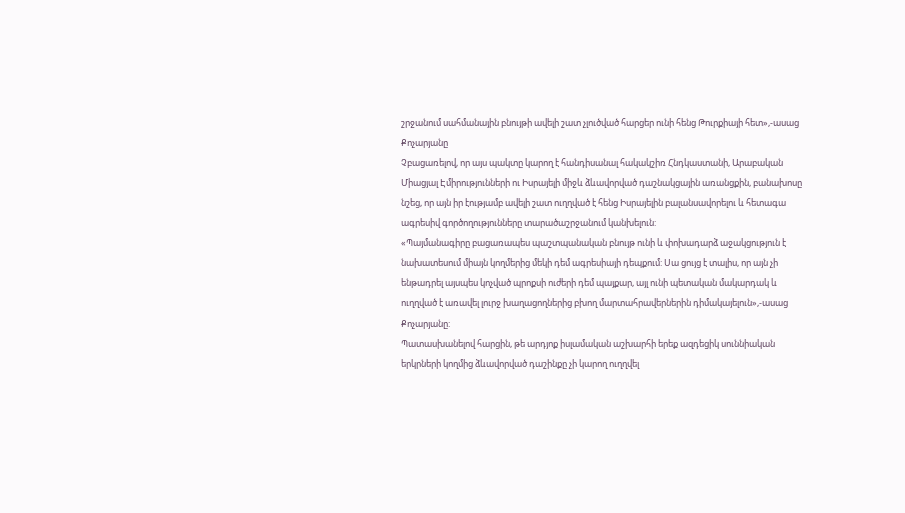շրջանում սահմանային բնույթի ավելի շատ չլուծված հարցեր ունի հենց Թուրքիայի հետ»,-ասաց Քոչարյանը
Չբացառելով, որ այս պակտը կարող է հանդիսանալ հակակշիռ Հնդկաստանի, Արաբական Միացյալ Էմիրությունների ու Իսրայելի միջև ձևավորված դաշնակցային առանցքին, բանախոսը նշեց, որ այն իր էությամբ ավելի շատ ուղղված է հենց Իսրայելին բալանսավորելու և հետագա ագրեսիվ գործողությունները տարածաշրջանում կանխելուն:
«Պայմանագիրը բացառապես պաշտպանական բնույթ ունի և փոխադարձ աջակցություն է նախատեսում միայն կողմերից մեկի դեմ ագրեսիայի դեպքում: Սա ցույց է տալիս, որ այն չի ենթադրել այսպես կոչված պրոքսի ուժերի դեմ պայքար, այլ ունի պետական մակարդակ և ուղղված է առավել լուրջ խաղացողներից բխող մարտահրավերներին դիմակայելուն»,-ասաց Քոչարյանը:
Պատասխանելով հարցին, թե արդյոք իսլամական աշխարհի երեք ազդեցիկ սուննիական երկրների կողմից ձևավորված դաշինքը չի կարող ուղղվել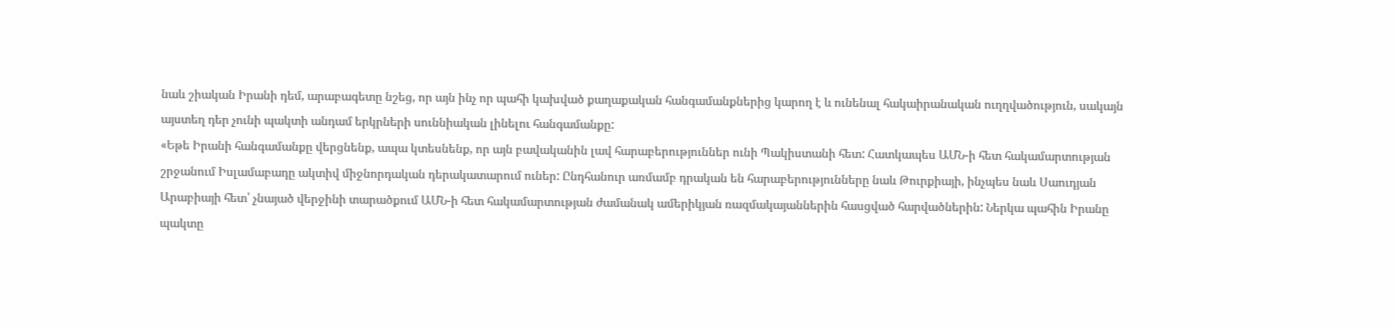նաև շիական Իրանի դեմ, արաբագետը նշեց, որ այն ինչ որ պահի կախված քաղաքական հանգամանքներից կարող է և ունենալ հակաիրանական ուղղվածություն, սակայն այստեղ դեր չունի պակտի անդամ երկրների սուննիական լինելու հանգամանքը:
«Եթե Իրանի հանգամանքը վերցնենք, ապա կտեսնենք, որ այն բավականին լավ հարաբերություններ ունի Պակիստանի հետ: Հատկապես ԱՄՆ-ի հետ հակամարտության շրջանում Իսլամաբադը ակտիվ միջնորդական դերակատարում ուներ: Ընդհանուր առմամբ դրական են հարաբերությունները նաև Թուրքիայի, ինչպես նաև Սաուդյան Արաբիայի հետ՝ չնայած վերջինի տարածքում ԱՄՆ-ի հետ հակամարտության ժամանակ ամերիկյան ռազմակայաններին հասցված հարվածներին: Ներկա պահին Իրանը պակտը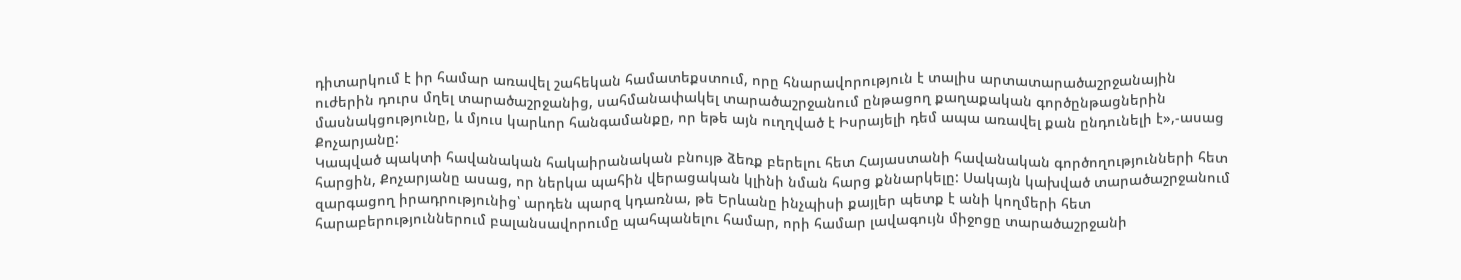դիտարկում է իր համար առավել շահեկան համատեքստում, որը հնարավորություն է տալիս արտատարածաշրջանային ուժերին դուրս մղել տարածաշրջանից, սահմանափակել տարածաշրջանում ընթացող քաղաքական գործընթացներին մասնակցությունը, և մյուս կարևոր հանգամանքը, որ եթե այն ուղղված է Իսրայելի դեմ ապա առավել քան ընդունելի է»,-ասաց Քոչարյանը:
Կապված պակտի հավանական հակաիրանական բնույթ ձեռք բերելու հետ Հայաստանի հավանական գործողությունների հետ հարցին, Քոչարյանը ասաց, որ ներկա պահին վերացական կլինի նման հարց քննարկելը: Սակայն կախված տարածաշրջանում զարգացող իրադրությունից՝ արդեն պարզ կդառնա, թե Երևանը ինչպիսի քայլեր պետք է անի կողմերի հետ հարաբերություններում բալանսավորումը պահպանելու համար, որի համար լավագույն միջոցը տարածաշրջանի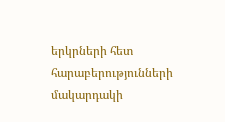երկրների հետ հարաբերությունների մակարդակի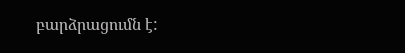բարձրացումն է: